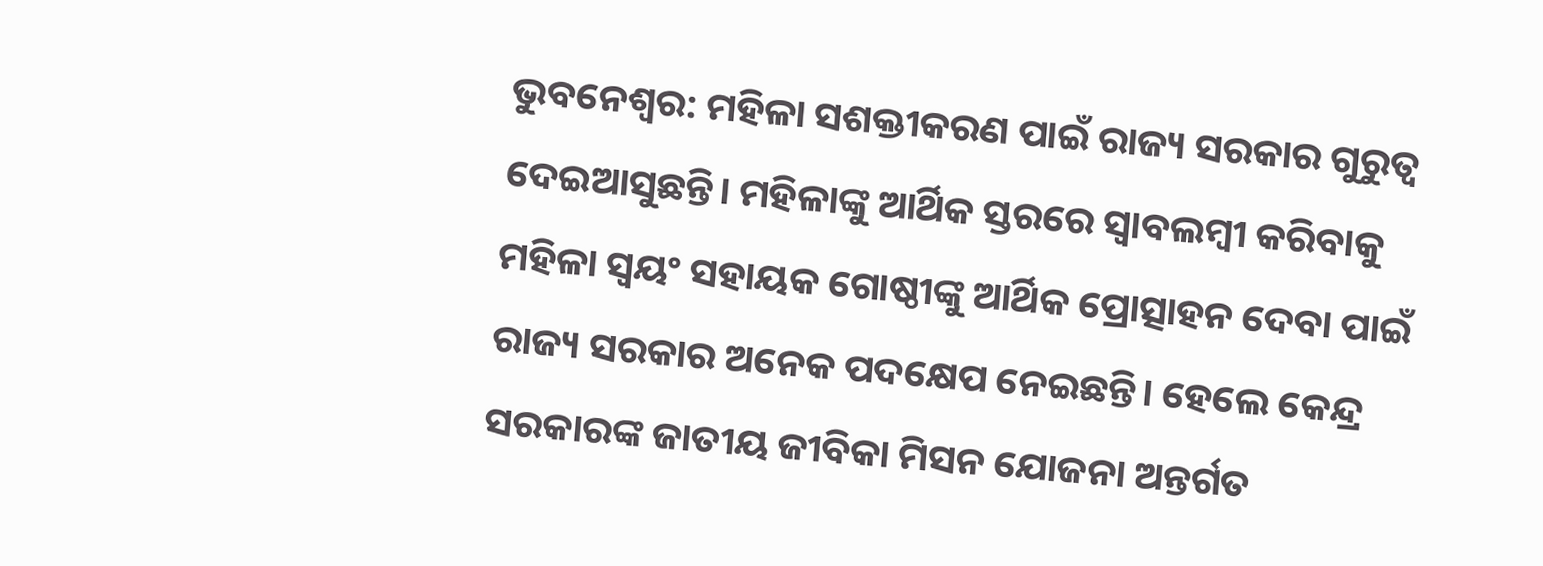ଭୁବନେଶ୍ବର: ମହିଳା ସଶକ୍ତୀକରଣ ପାଇଁ ରାଜ୍ୟ ସରକାର ଗୁରୁତ୍ବ ଦେଇଆସୁଛନ୍ତି। ମହିଳାଙ୍କୁ ଆର୍ଥିକ ସ୍ତରରେ ସ୍ବାବଲମ୍ବୀ କରିବାକୁ ମହିଳା ସ୍ବୟଂ ସହାୟକ ଗୋଷ୍ଠୀଙ୍କୁ ଆର୍ଥିକ ପ୍ରୋତ୍ସାହନ ଦେବା ପାଇଁ ରାଜ୍ୟ ସରକାର ଅନେକ ପଦକ୍ଷେପ ନେଇଛନ୍ତି। ହେଲେ କେନ୍ଦ୍ର ସରକାରଙ୍କ ଜାତୀୟ ଜୀବିକା ମିସନ ଯୋଜନା ଅନ୍ତର୍ଗତ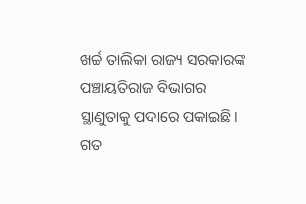ଖର୍ଚ୍ଚ ତାଲିକା ରାଜ୍ୟ ସରକାରଙ୍କ ପଞ୍ଚାୟତିରାଜ ବିଭାଗର ସ୍ଥାଣୁତାକୁ ପଦାରେ ପକାଇଛି। ଗତ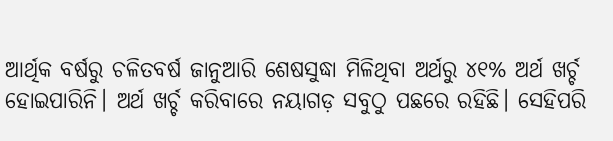ଆର୍ଥିକ ବର୍ଷରୁ ଚଳିତବର୍ଷ ଜାନୁଆରି ଶେଷସୁଦ୍ଧା ମିଳିଥିବା ଅର୍ଥରୁ ୪୧% ଅର୍ଥ ଖର୍ଚ୍ଚ ହୋଇପାରିନି। ଅର୍ଥ ଖର୍ଚ୍ଚ କରିବାରେ ନୟାଗଡ଼ ସବୁଠୁ ପଛରେ ରହିଛି। ସେହିପରି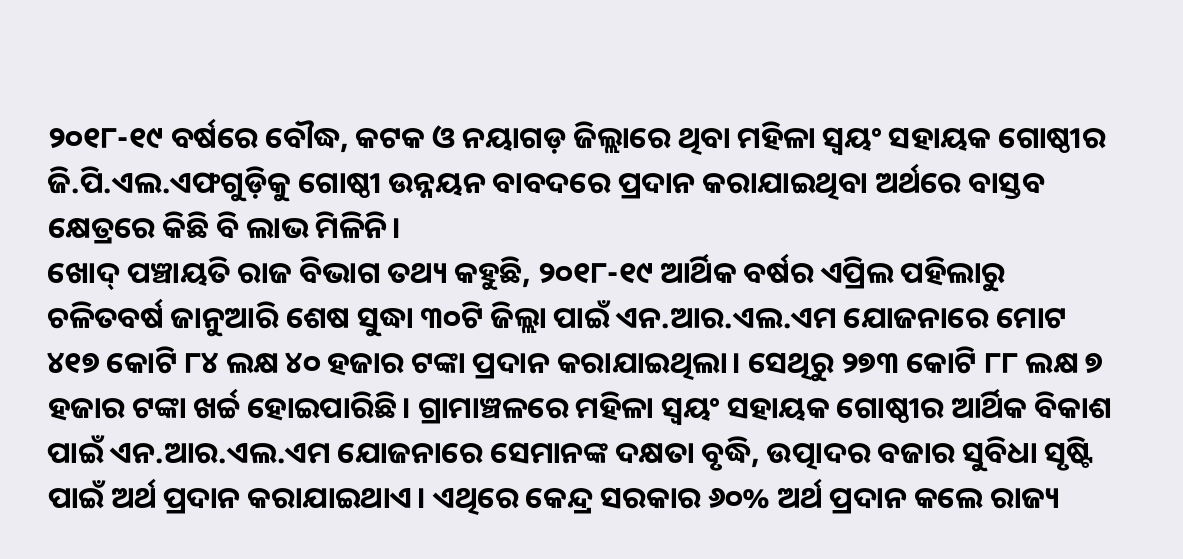୨୦୧୮-୧୯ ବର୍ଷରେ ବୌଦ୍ଧ, କଟକ ଓ ନୟାଗଡ଼ ଜିଲ୍ଲାରେ ଥିବା ମହିଳା ସ୍ବୟଂ ସହାୟକ ଗୋଷ୍ଠୀର ଜି.ପି.ଏଲ.ଏଫଗୁଡ଼ିକୁ ଗୋଷ୍ଠୀ ଉନ୍ନୟନ ବାବଦରେ ପ୍ରଦାନ କରାଯାଇଥିବା ଅର୍ଥରେ ବାସ୍ତବ କ୍ଷେତ୍ରରେ କିଛି ବି ଲାଭ ମିଳିନି।
ଖୋଦ୍ ପଞ୍ଚାୟତି ରାଜ ବିଭାଗ ତଥ୍ୟ କହୁଛି, ୨୦୧୮-୧୯ ଆର୍ଥିକ ବର୍ଷର ଏପ୍ରିଲ ପହିଲାରୁ ଚଳିତବର୍ଷ ଜାନୁଆରି ଶେଷ ସୁଦ୍ଧା ୩୦ଟି ଜିଲ୍ଲା ପାଇଁ ଏନ.ଆର.ଏଲ.ଏମ ଯୋଜନାରେ ମୋଟ ୪୧୭ କୋଟି ୮୪ ଲକ୍ଷ ୪୦ ହଜାର ଟଙ୍କା ପ୍ରଦାନ କରାଯାଇଥିଲା। ସେଥିରୁ ୨୭୩ କୋଟି ୮୮ ଲକ୍ଷ ୭ ହଜାର ଟଙ୍କା ଖର୍ଚ୍ଚ ହୋଇପାରିଛି। ଗ୍ରାମାଞ୍ଚଳରେ ମହିଳା ସ୍ବୟଂ ସହାୟକ ଗୋଷ୍ଠୀର ଆର୍ଥିକ ବିକାଶ ପାଇଁ ଏନ.ଆର.ଏଲ.ଏମ ଯୋଜନାରେ ସେମାନଙ୍କ ଦକ୍ଷତା ବୃଦ୍ଧି, ଉତ୍ପାଦର ବଜାର ସୁବିଧା ସୃଷ୍ଟି ପାଇଁ ଅର୍ଥ ପ୍ରଦାନ କରାଯାଇଥାଏ। ଏଥିରେ କେନ୍ଦ୍ର ସରକାର ୬୦% ଅର୍ଥ ପ୍ରଦାନ କଲେ ରାଜ୍ୟ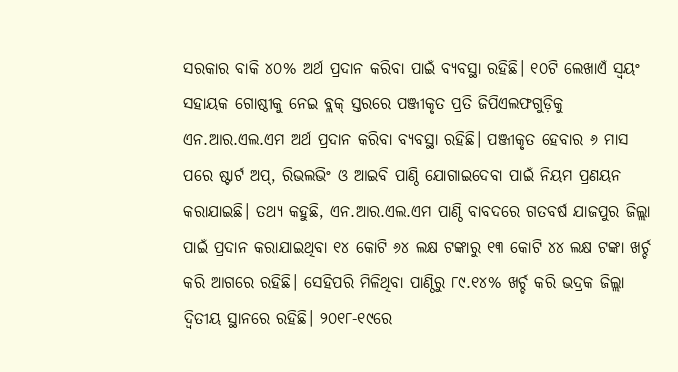ସରକାର ବାକି ୪୦% ଅର୍ଥ ପ୍ରଦାନ କରିବା ପାଇଁ ବ୍ୟବସ୍ଥା ରହିଛି। ୧୦ଟି ଲେଖାଏଁ ସ୍ବୟଂ ସହାୟକ ଗୋଷ୍ଠୀକୁ ନେଇ ବ୍ଲକ୍ ସ୍ତରରେ ପଞ୍ଜୀକୃତ ପ୍ରତି ଜିପିଏଲଫଗୁଡ଼ିକୁ ଏନ.ଆର.ଏଲ.ଏମ ଅର୍ଥ ପ୍ରଦାନ କରିବା ବ୍ୟବସ୍ଥା ରହିଛି। ପଞ୍ଜୀକୃତ ହେବାର ୬ ମାସ ପରେ ଷ୍ଟାର୍ଟ ଅପ୍, ରିଭଲଭିଂ ଓ ଆଇବି ପାଣ୍ଠି ଯୋଗାଇଦେବା ପାଇଁ ନିୟମ ପ୍ରଣୟନ କରାଯାଇଛି। ତଥ୍ୟ କହୁଛି, ଏନ.ଆର.ଏଲ.ଏମ ପାଣ୍ଠି ବାବଦରେ ଗତବର୍ଷ ଯାଜପୁର ଜିଲ୍ଲା ପାଇଁ ପ୍ରଦାନ କରାଯାଇଥିବା ୧୪ କୋଟି ୬୪ ଲକ୍ଷ ଟଙ୍କାରୁ ୧୩ କୋଟି ୪୪ ଲକ୍ଷ ଟଙ୍କା ଖର୍ଚ୍ଚ କରି ଆଗରେ ରହିଛି। ସେହିପରି ମିଳିଥିବା ପାଣ୍ଠିରୁ ୮୯.୧୪% ଖର୍ଚ୍ଚ କରି ଭଦ୍ରକ ଜିଲ୍ଲା ଦ୍ବିତୀୟ ସ୍ଥାନରେ ରହିଛି। ୨୦୧୮-୧୯ରେ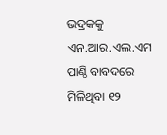ଭଦ୍ରକକୁ ଏନ.ଆର.ଏଲ.ଏମ ପାଣ୍ଠି ବାବଦରେ ମିଳିଥିବା ୧୨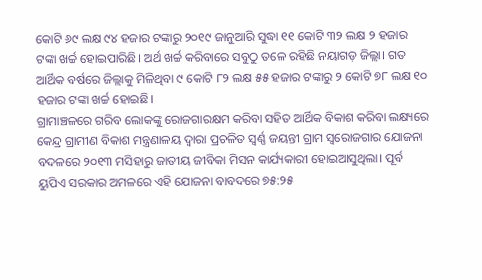କୋଟି ୬୯ ଲକ୍ଷ ୯୪ ହଜାର ଟଙ୍କାରୁ ୨୦୧୯ ଜାନୁଆରି ସୁଦ୍ଧା ୧୧ କୋଟି ୩୨ ଲକ୍ଷ ୨ ହଜାର ଟଙ୍କା ଖର୍ଚ୍ଚ ହୋଇପାରିଛି। ଅର୍ଥ ଖର୍ଚ୍ଚ କରିବାରେ ସବୁଠୁ ତଳେ ରହିଛି ନୟାଗଡ଼ ଜିଲ୍ଲା। ଗତ ଆର୍ଥିକ ବର୍ଷରେ ଜିଲ୍ଲାକୁ ମିଳିଥିବା ୯ କୋଟି ୮୨ ଲକ୍ଷ ୫୫ ହଜାର ଟଙ୍କାରୁ ୨ କୋଟି ୭୮ ଲକ୍ଷ ୧୦ ହଜାର ଟଙ୍କା ଖର୍ଚ୍ଚ ହୋଇଛି।
ଗ୍ରାମାଞ୍ଚଳରେ ଗରିବ ଲୋକଙ୍କୁ ରୋଜଗାରକ୍ଷମ କରିବା ସହିତ ଆର୍ଥିକ ବିକାଶ କରିବା ଲକ୍ଷ୍ୟରେ କେନ୍ଦ୍ର ଗ୍ରାମୀଣ ବିକାଶ ମନ୍ତ୍ରଣାଳୟ ଦ୍ବାରା ପ୍ରଚଳିତ ସ୍ବର୍ଣ୍ଣ ଜୟନ୍ତୀ ଗ୍ରାମ ସ୍ବରୋଜଗାର ଯୋଜନା ବଦଳରେ ୨୦୧୩ ମସିହାରୁ ଜାତୀୟ ଜୀବିକା ମିସନ କାର୍ଯ୍ୟକାରୀ ହୋଇଆସୁଥିଲା। ପୂର୍ବ ୟୁପିଏ ସରକାର ଅମଳରେ ଏହି ଯୋଜନା ବାବଦରେ ୭୫:୨୫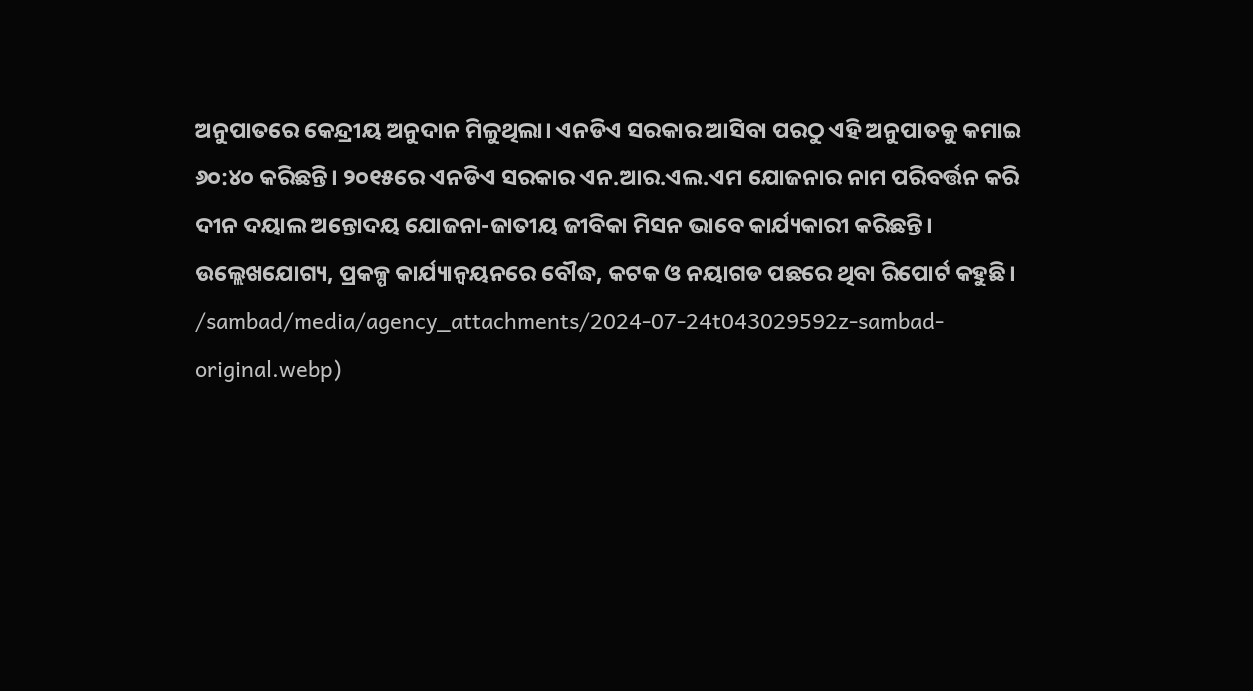ଅନୁପାତରେ କେନ୍ଦ୍ରୀୟ ଅନୁଦାନ ମିଳୁଥିଲା। ଏନଡିଏ ସରକାର ଆସିବା ପରଠୁ ଏହି ଅନୁପାତକୁ କମାଇ ୬୦:୪୦ କରିଛନ୍ତି। ୨୦୧୫ରେ ଏନଡିଏ ସରକାର ଏନ.ଆର.ଏଲ.ଏମ ଯୋଜନାର ନାମ ପରିବର୍ତ୍ତନ କରି ଦୀନ ଦୟାଲ ଅନ୍ତୋଦୟ ଯୋଜନା-ଜାତୀୟ ଜୀବିକା ମିସନ ଭାବେ କାର୍ଯ୍ୟକାରୀ କରିଛନ୍ତି। ଉଲ୍ଲେଖଯୋଗ୍ୟ, ପ୍ରକଳ୍ପ କାର୍ଯ୍ୟାନ୍ବୟନରେ ବୌଦ୍ଧ, କଟକ ଓ ନୟାଗଡ ପଛରେ ଥିବା ରିପୋର୍ଟ କହୁଛି।
/sambad/media/agency_attachments/2024-07-24t043029592z-sambad-original.webp)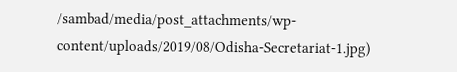/sambad/media/post_attachments/wp-content/uploads/2019/08/Odisha-Secretariat-1.jpg)